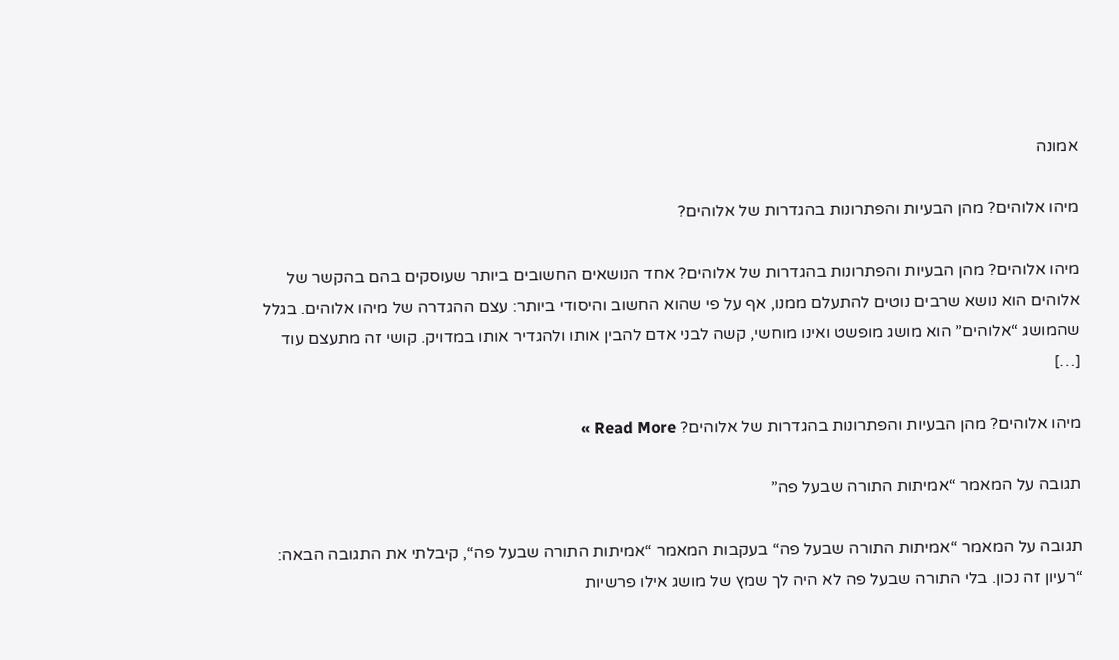אמונה

מיהו אלוהים? מהן הבעיות והפתרונות בהגדרות של אלוהים?

מיהו אלוהים? מהן הבעיות והפתרונות בהגדרות של אלוהים? אחד הנושאים החשובים ביותר שעוסקים בהם בהקשר של אלוהים הוא נושא שרבים נוטים להתעלם ממנו, אף על פי שהוא החשוב והיסודי ביותר: עצם ההגדרה של מיהו אלוהים. בגלל שהמושג “אלוהים” הוא מושג מופשט ואינו מוחשי, קשה לבני אדם להבין אותו ולהגדיר אותו במדויק. קושי זה מתעצם עוד […]

מיהו אלוהים? מהן הבעיות והפתרונות בהגדרות של אלוהים? Read More »

תגובה על המאמר “אמיתות התורה שבעל פה”

תגובה על המאמר “אמיתות התורה שבעל פה“ בעקבות המאמר “אמיתות התורה שבעל פה“, קיבלתי את התגובה הבאה: “רעיון זה נכון. בלי התורה שבעל פה לא היה לך שמץ של מושג אילו פרשיות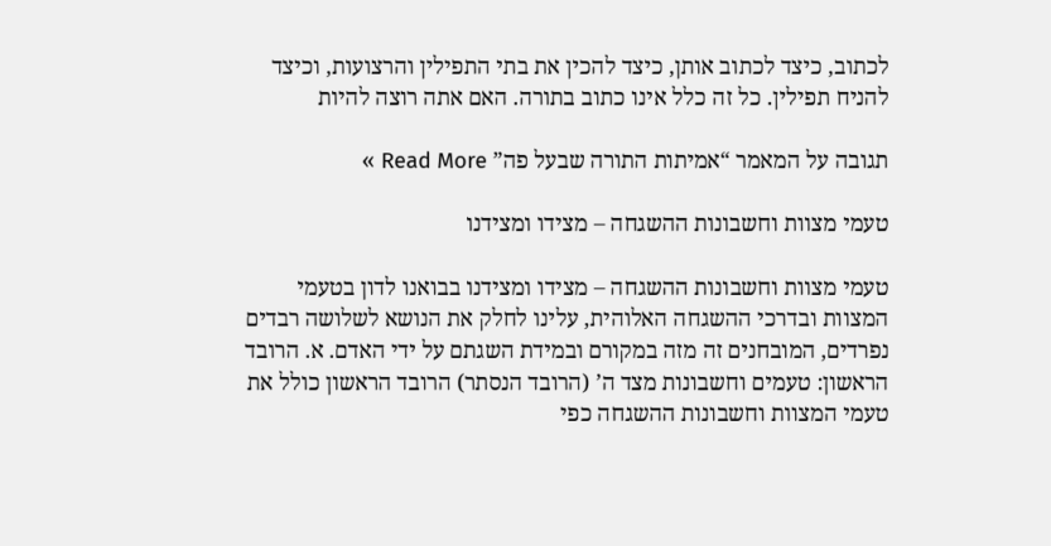לכתוב, כיצד לכתוב אותן, כיצד להכין את בתי התפילין והרצועות, וכיצד להניח תפילין. כל זה כלל אינו כתוב בתורה. האם אתה רוצה להיות

תגובה על המאמר “אמיתות התורה שבעל פה” Read More »

טעמי מצוות וחשבונות ההשגחה – מצידו ומצידנו

טעמי מצוות וחשבונות ההשגחה – מצידו ומצידנו בבואנו לדון בטעמי המצוות ובדרכי ההשגחה האלוהית, עלינו לחלק את הנושא לשלושה רבדים נפרדים, המובחנים זה מזה במקורם ובמידת השגתם על ידי האדם. א. הרובד הראשון: טעמים וחשבונות מצד ה’ (הרובד הנסתר) הרובד הראשון כולל את טעמי המצוות וחשבונות ההשגחה כפי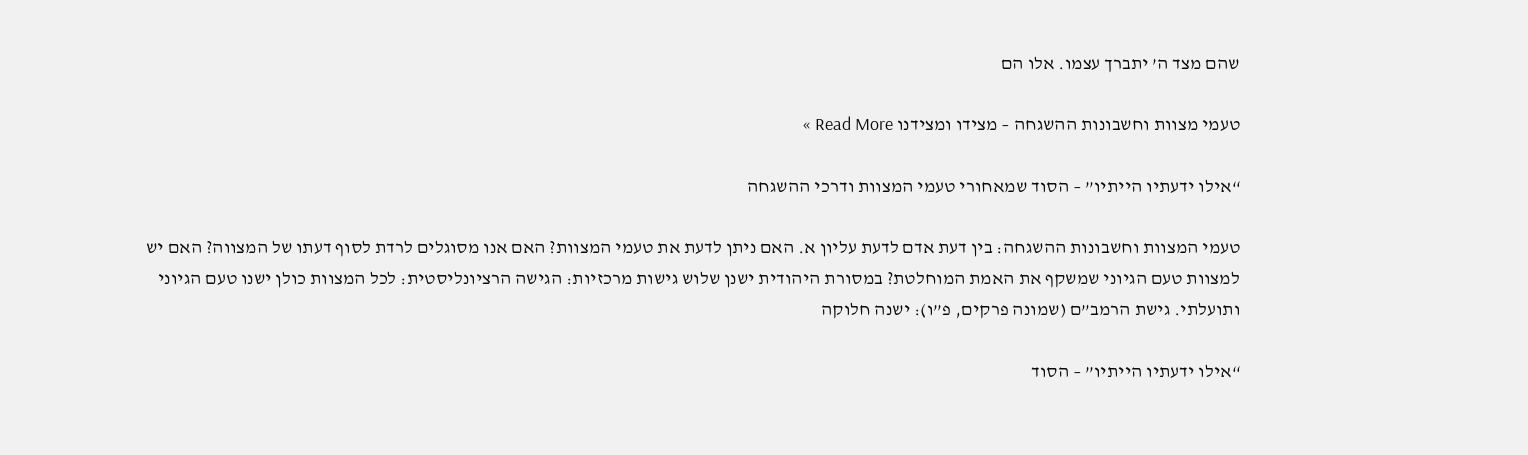שהם מצד ה’ יתברך עצמו. אלו הם

טעמי מצוות וחשבונות ההשגחה – מצידו ומצידנו Read More »

“אילו ידעתיו הייתיו” – הסוד שמאחורי טעמי המצוות ודרכי ההשגחה

טעמי המצוות וחשבונות ההשגחה: בין דעת אדם לדעת עליון א. האם ניתן לדעת את טעמי המצוות? האם אנו מסוגלים לרדת לסוף דעתו של המצווה? האם יש למצוות טעם הגיוני שמשקף את האמת המוחלטת? במסורת היהודית ישנן שלוש גישות מרכזיות: הגישה הרציונליסטית: לכל המצוות כולן ישנו טעם הגיוני ותועלתי. גישת הרמב”ם (שמונה פרקים, פ”ו): ישנה חלוקה

“אילו ידעתיו הייתיו” – הסוד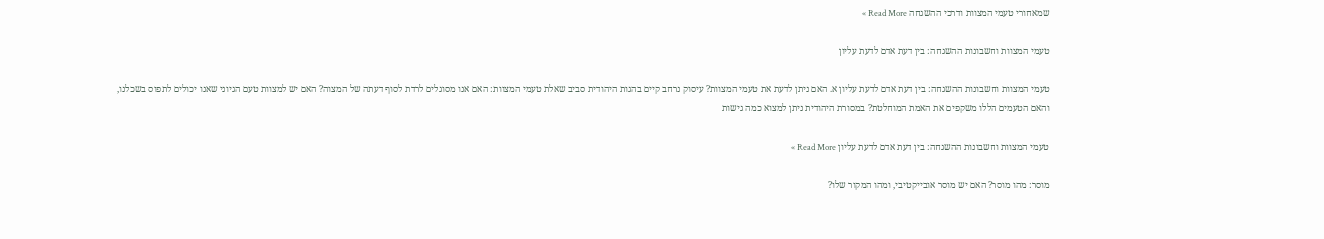שמאחורי טעמי המצוות ודרכי ההשגחה Read More »

טעמי המצוות וחשבונות ההשגחה: בין דעת אדם לדעת עליון

טעמי המצוות וחשבונות ההשגחה: בין דעת אדם לדעת עליון א. האם ניתן לדעת את טעמי המצוות? עיסוק נרחב קיים בהגות היהודית סביב שאלת טעמי המצוות: האם אנו מסוגלים לרדת לסוף דעתה של המצוה? האם יש למצוות טעם הגיוני שאנו יכולים לתפוס בשכלנו, והאם הטעמים הללו משקפים את האמת המוחלטת? במסורת היהודית ניתן למצוא כמה גישות

טעמי המצוות וחשבונות ההשגחה: בין דעת אדם לדעת עליון Read More »

מוסר: מהו מוסר? האם יש מוסר אובייקטיבי, ומהו המקור שלו?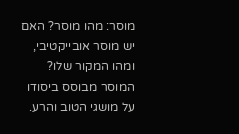מוסר: מהו מוסר? האם יש מוסר אובייקטיבי, ומהו המקור שלו? המוסר מבוסס ביסודו על מושגי הטוב והרע.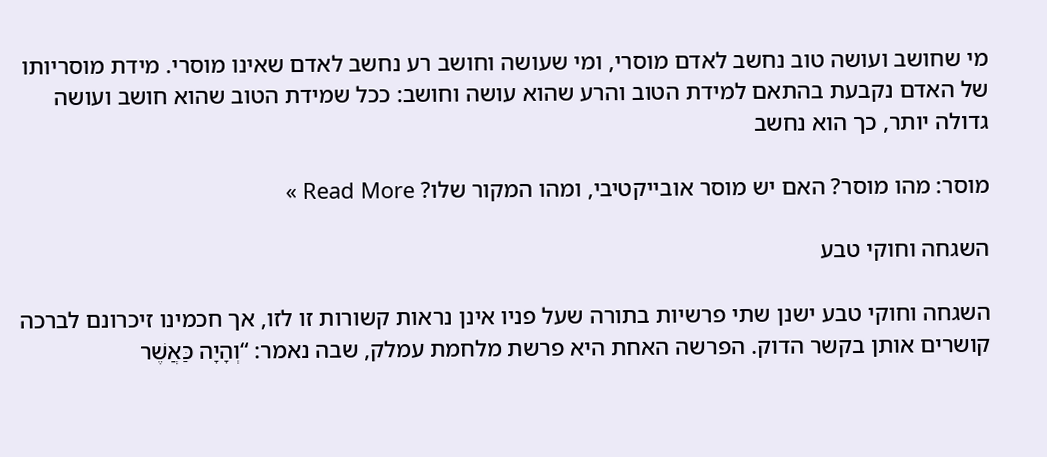מי שחושב ועושה טוב נחשב לאדם מוסרי, ומי שעושה וחושב רע נחשב לאדם שאינו מוסרי. מידת מוסריותו של האדם נקבעת בהתאם למידת הטוב והרע שהוא עושה וחושב: ככל שמידת הטוב שהוא חושב ועושה גדולה יותר, כך הוא נחשב

מוסר: מהו מוסר? האם יש מוסר אובייקטיבי, ומהו המקור שלו? Read More »

השגחה וחוקי טבע

השגחה וחוקי טבע ישנן שתי פרשיות בתורה שעל פניו אינן נראות קשורות זו לזו, אך חכמינו זיכרונם לברכה קושרים אותן בקשר הדוק. הפרשה האחת היא פרשת מלחמת עמלק, שבה נאמר: “וְהָיָה כַּאֲשֶׁר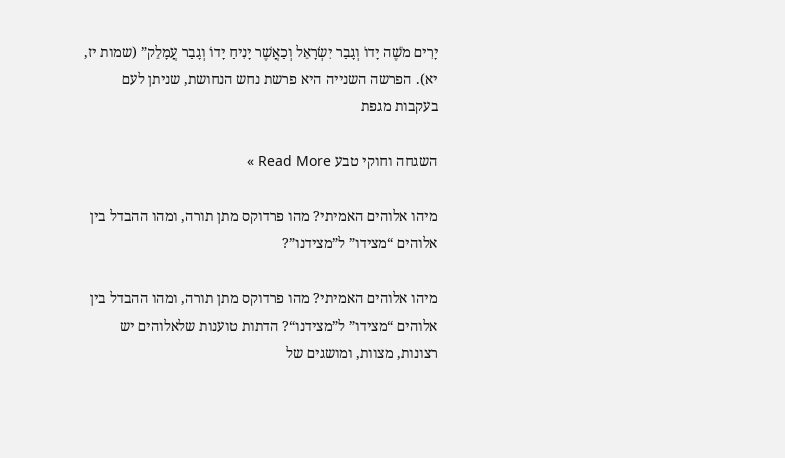יָרִים מֹשֶׁה יָדוֹ וְגָבַר יִשְׂרָאֵל וְכַאֲשֶׁר יָנִיחַ יָדוֹ וְגָבַר עֲמָלֵק” (שמות יז, יא). הפרשה השנייה היא פרשת נחש הנחושת, שניתן לעם בעקבות מגפת

השגחה וחוקי טבע Read More »

מיהו אלוהים האמיתי? מהו פרדוקס מתן תורה, ומהו ההבדל בין אלוהים “מצידו” ל”מצידנו”?

מיהו אלוהים האמיתי? מהו פרדוקס מתן תורה, ומהו ההבדל בין אלוהים “מצידו” ל”מצידנו“? הדתות טוענות שלאלוהים יש רצונות, מצוות, ומושגים של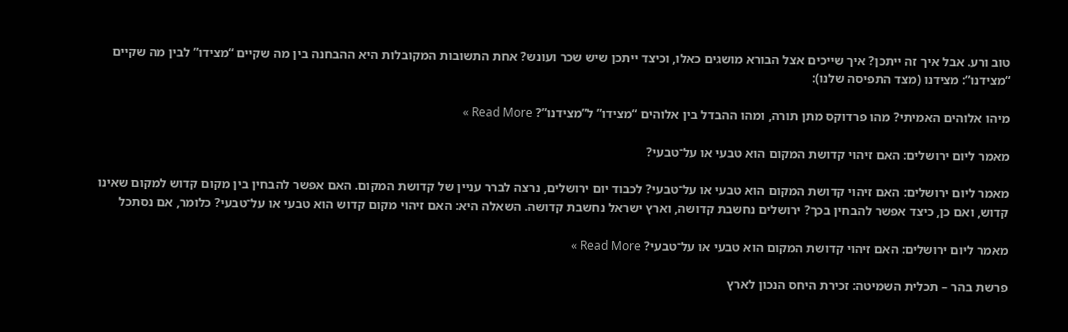טוב ורע. אבל איך זה ייתכן? איך שייכים אצל הבורא מושגים כאלו, וכיצד ייתכן שיש שכר ועונש? אחת התשובות המקובלות היא ההבחנה בין מה שקיים “מצידו” לבין מה שקיים “מצידנו”: מצידנו (מצד התפיסה שלנו):

מיהו אלוהים האמיתי? מהו פרדוקס מתן תורה, ומהו ההבדל בין אלוהים “מצידו” ל”מצידנו”? Read More »

מאמר ליום ירושלים: האם זיהוי קדושת המקום הוא טבעי או על־טבעי?

מאמר ליום ירושלים: האם זיהוי קדושת המקום הוא טבעי או על־טבעי? לכבוד יום ירושלים, נרצה לברר עניין של קדושת המקום. האם אפשר להבחין בין מקום קדוש למקום שאינו קדוש, ואם כן, כיצד אפשר להבחין בכך? ירושלים נחשבת קדושה, וארץ ישראל נחשבת קדושה. השאלה היא: האם זיהוי מקום קדוש הוא טבעי או על־טבעי? כלומר, אם נסתכל

מאמר ליום ירושלים: האם זיהוי קדושת המקום הוא טבעי או על־טבעי? Read More »

פרשת בהר – תכלית השמיטה: זכירת היחס הנכון לארץ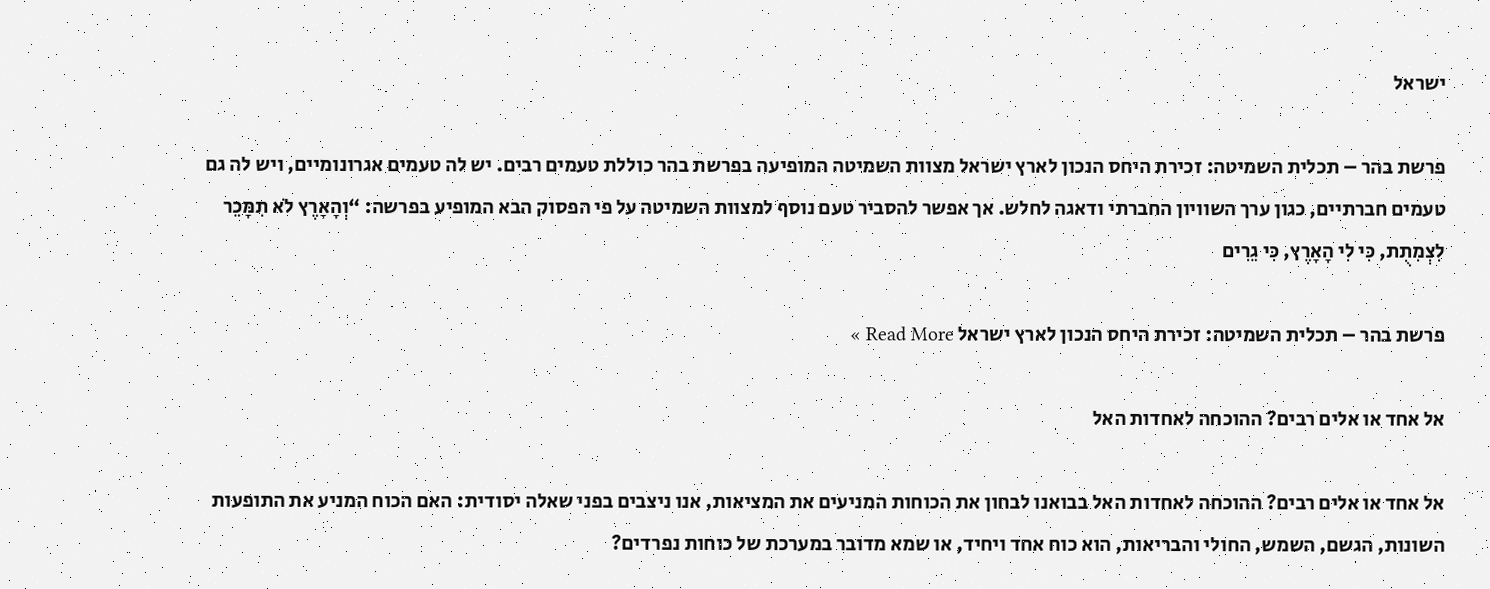ישראל

פרשת בהר – תכלית השמיטה: זכירת היחס הנכון לארץ ישראל מצוות השמיטה המופיעה בפרשת בהר כוללת טעמים רבים. יש לה טעמים אגרונומיים, ויש לה גם טעמים חברתיים, כגון ערך השוויון החברתי ודאגה לחלש. אך אפשר להסביר טעם נוסף למצוות השמיטה על פי הפסוק הבא המופיע בפרשה: “וְהָאָרֶץ לֹא תִמָּכֵר לִצְמִתֻת, כִּי לִי הָאָרֶץ, כִּי גֵרִים

פרשת בהר – תכלית השמיטה: זכירת היחס הנכון לארץ ישראל Read More »

אל אחד או אלים רבים? ההוכחה לאחדות האל

אל אחד או אלים רבים? ההוכחה לאחדות האל בבואנו לבחון את הכוחות המניעים את המציאות, אנו ניצבים בפני שאלה יסודית: האם הכוח המניע את התופעות השונות, הגשם, השמש, החולי והבריאות, הוא כוח אחד ויחיד, או שמא מדובר במערכת של כוחות נפרדים?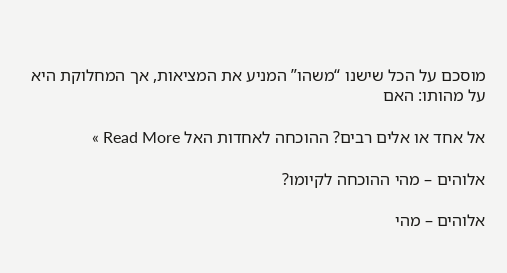מוסכם על הכל שישנו “משהו” המניע את המציאות, אך המחלוקת היא על מהותו: האם

אל אחד או אלים רבים? ההוכחה לאחדות האל Read More »

אלוהים – מהי ההוכחה לקיומו?

אלוהים – מהי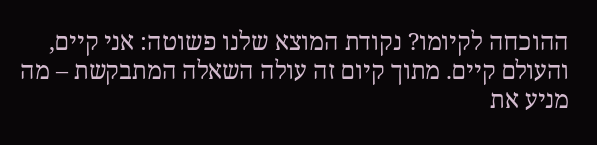ההוכחה לקיומו? נקודת המוצא שלנו פשוטה: אני קיים, והעולם קיים. מתוך קיום זה עולה השאלה המתבקשת – מה מניע את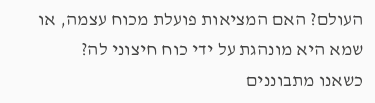העולם? האם המציאות פועלת מכוח עצמה, או שמא היא מונהגת על ידי כוח חיצוני לה? כשאנו מתבוננים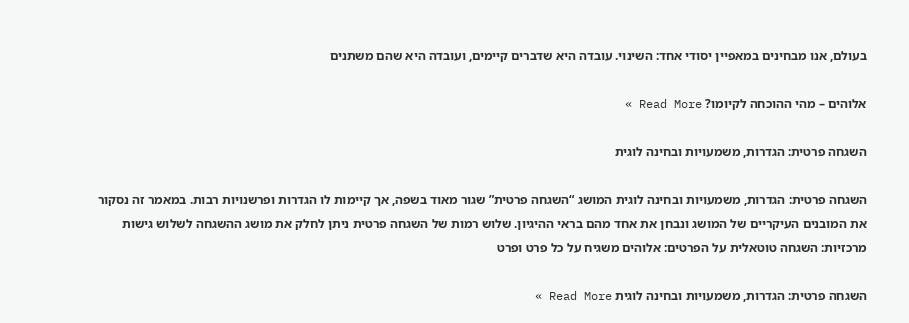בעולם, אנו מבחינים במאפיין יסודי אחד: השינוי. עובדה היא שדברים קיימים, ועובדה היא שהם משתנים

אלוהים – מהי ההוכחה לקיומו? Read More »

השגחה פרטית: הגדרות, משמעויות ובחינה לוגית

השגחה פרטית: הגדרות, משמעויות ובחינה לוגית המושג “השגחה פרטית” שגור מאוד בשפה, אך קיימות לו הגדרות ופרשנויות רבות. במאמר זה נסקור את המובנים העיקריים של המושג ונבחן את אחד מהם בראי ההיגיון. שלוש רמות של השגחה פרטית ניתן לחלק את מושג ההשגחה לשלוש גישות מרכזיות: השגחה טוטאלית על הפרטים: אלוהים משגיח על כל פרט ופרט

השגחה פרטית: הגדרות, משמעויות ובחינה לוגית Read More »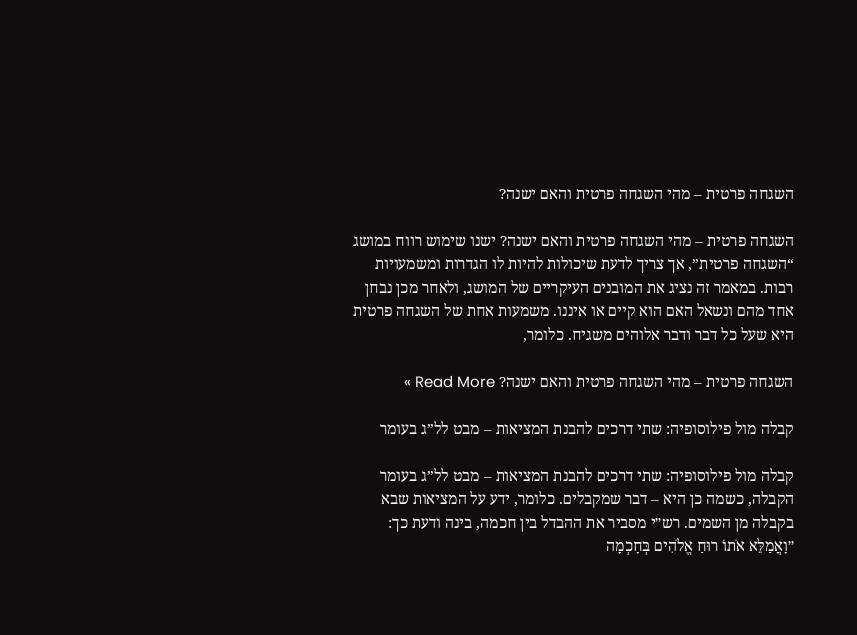השגחה פרטית – מהי השגחה פרטית והאם ישנה?

השגחה פרטית – מהי השגחה פרטית והאם ישנה? ישנו שימוש רווח במושג “השגחה פרטית”, אך צריך לדעת שיכולות להיות לו הגדרות ומשמעויות רבות. במאמר זה נציג את המובנים העיקריים של המושג, ולאחר מכן נבחן אחד מהם ונשאל האם הוא קיים או איננו. משמעות אחת של השגחה פרטית היא שעל כל דבר ודבר אלוהים משגיח. כלומר,

השגחה פרטית – מהי השגחה פרטית והאם ישנה? Read More »

קבלה מול פילוסופיה: שתי דרכים להבנת המציאות – מבט לל”ג בעומר

קבלה מול פילוסופיה: שתי דרכים להבנת המציאות – מבט לל”ג בעומר הקבלה, כשמה כן היא – דבר שמקבלים. כלומר, ידע על המציאות שבא בקבלה מן השמים. רש״י מסביר את ההבדל בין חכמה, בינה ודעת כך: ״וָאֲמַלֵּא אֹתוֹ רוּחַ אֱלֹהִים בְּחָכְמָה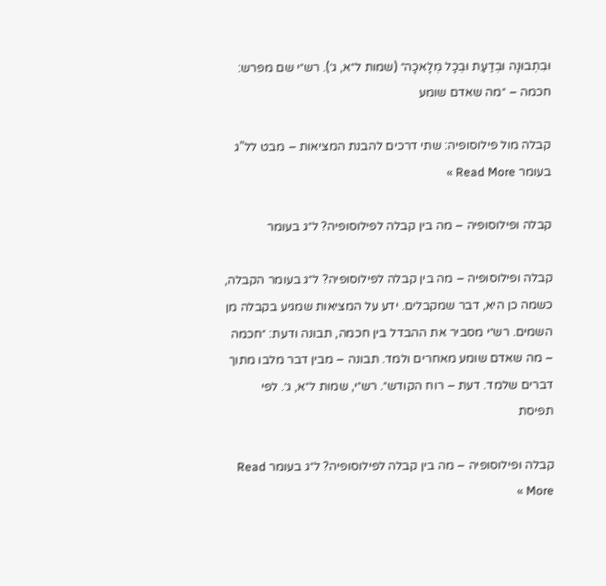וּבִתְבוּנָה וּבְדַעַת וּבְכָל מְלָאכָה״ (שמות ל״א, ג׳). רש״י שם מפרש: חכמה – ״מה שאדם שומע

קבלה מול פילוסופיה: שתי דרכים להבנת המציאות – מבט לל”ג בעומר Read More »

קבלה ופילוסופיה – מה בין קבלה לפילוסופיה? ל״ג בעומר

קבלה ופילוסופיה – מה בין קבלה לפילוסופיה? ל״ג בעומר הקבלה, כשמה כן היא, דבר שמקבלים. ידע על המציאות שמגיע בקבלה מן השמים. רש״י מסביר את ההבדל בין חכמה, תבונה ודעת: ״חכמה – מה שאדם שומע מאחרים ולמד. תבונה – מבין דבר מלבו מתוך דברים שלמד. דעת – רוח הקודש״. רש״י, שמות ל״א, ג׳. לפי תפיסת

קבלה ופילוסופיה – מה בין קבלה לפילוסופיה? ל״ג בעומר Read More »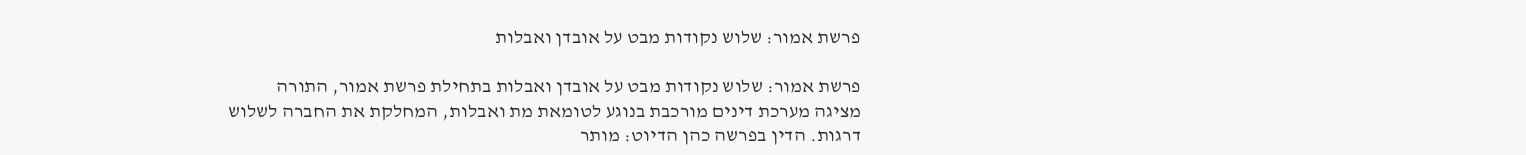פרשת אמור: שלוש נקודות מבט על אובדן ואבלות

פרשת אמור: שלוש נקודות מבט על אובדן ואבלות בתחילת פרשת אמור, התורה מציגה מערכת דינים מורכבת בנוגע לטומאת מת ואבלות, המחלקת את החברה לשלוש דרגות. הדין בפרשה כהן הדיוט: מותר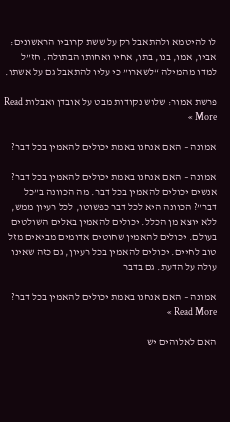לו להיטמא ולהתאבל רק על ששת קרוביו הראשונים: אביו, אמו, בנו, בתו, אחיו ואחותו הבתולה. חז”ל למדו מהמילה “לשארו” כי עליו להתאבל גם על אשתו.

פרשת אמור: שלוש נקודות מבט על אובדן ואבלות Read More »

אמונה – האם אנחנו באמת יכולים להאמין בכל דבר?

אמונה – האם אנחנו באמת יכולים להאמין בכל דבר? אנשים יכולים להאמין בכל דבר. מה הכוונה ב”כל דבר”? הכוונה היא לכל דבר כפשוטו, לכל רעיון ממש, ללא יוצא מן הכלל. יכולים להאמין באלים השולטים בעולם. יכולים להאמין שחוטים אדומים מביאים מזל טוב לחיים. יכולים להאמין בכל רעיון, גם כזה שאינו עולה על הדעת. גם בדבר

אמונה – האם אנחנו באמת יכולים להאמין בכל דבר? Read More »

האם לאלוהים יש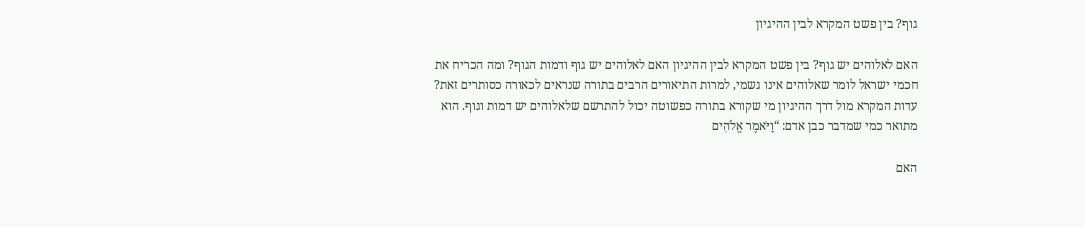גוף? בין פשט המקרא לבין ההיגיון

האם לאלוהים יש גוף? בין פשט המקרא לבין ההיגיון האם לאלוהים יש גוף ודמות הגוף? ומה הכריח את חכמי ישראל לומר שאלוהים אינו גשמי, למרות התיאורים הרבים בתורה שנראים לכאורה כסותרים זאת? עדות המקרא מול דרך ההיגיון מי שקורא בתורה כפשוטה יכול להתרשם שלאלוהים יש דמות וגוף. הוא מתואר כמי שמדבר כבן אדם: “וַיֹּאמֶר אֱלֹהִים

האם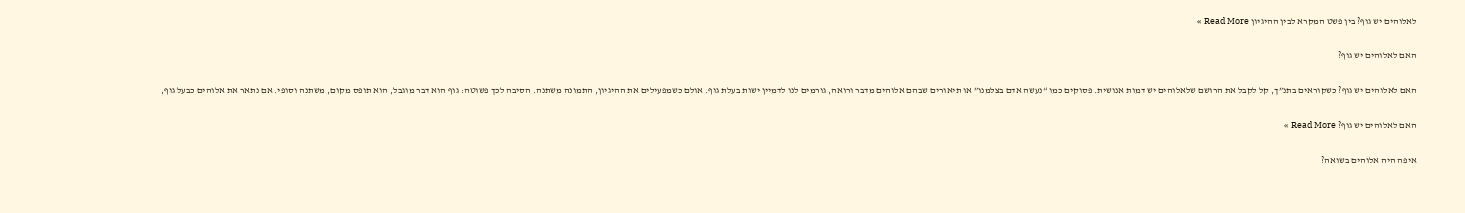לאלוהים יש גוף? בין פשט המקרא לבין ההיגיון Read More »

האם לאלוהים יש גוף?

האם לאלוהים יש גוף? כשקוראים בתנ”ך, קל לקבל את הרושם שלאלוהים יש דמות אנושית. פסוקים כמו “נעשה אדם בצלמנו” או תיאורים שבהם אלוהים מדבר ורואה, גורמים לנו לדמיין ישות בעלת גוף. אולם כשמפעילים את ההיגיון, התמונה משתנה. הסיבה לכך פשוטה: גוף הוא דבר מוגבל, הוא תופס מקום, משתנה וסופי. אם נתאר את אלוהים כבעל גוף,

האם לאלוהים יש גוף? Read More »

איפה היה אלוהים בשואה?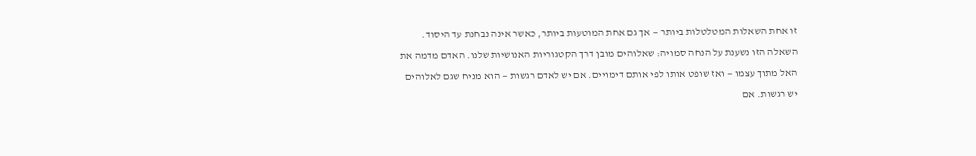זו אחת השאלות המטלטלות ביותר — אך גם אחת המוטעות ביותר, כאשר אינה נבחנת עד היסוד. השאלה הזו נשענת על הנחה סמויה: שאלוהים מובן דרך הקטגוריות האנושיות שלנו. האדם מדמה את האל מתוך עצמו — ואז שופט אותו לפי אותם דימויים. אם יש לאדם רגשות — הוא מניח שגם לאלוהים יש רגשות. אם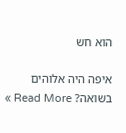הוא חש

איפה היה אלוהים בשואה? Read More »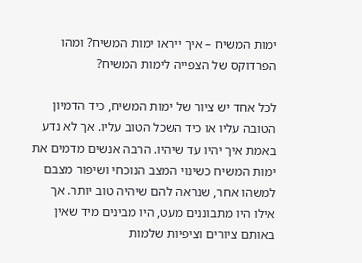ימות המשיח – איך ייראו ימות המשיח? ומהו הפרדוקס של הצפייה לימות המשיח?

לכל אחד יש ציור של ימות המשיח, כיד הדמיון הטובה עליו או כיד השכל הטוב עליו. אך לא נדע באמת איך יהיו עד שיהיו. הרבה אנשים מדמים את ימות המשיח כשינוי המצב הנוכחי ושיפור מצבם למשהו אחר, שנראה להם שיהיה טוב יותר. אך אילו היו מתבוננים מעט, היו מבינים מיד שאין באותם ציורים וציפיות שלמות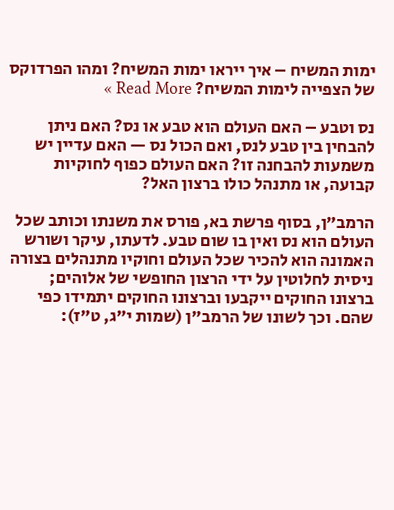ימות המשיח – איך ייראו ימות המשיח? ומהו הפרדוקס של הצפייה לימות המשיח? Read More »

נס וטבע – האם העולם הוא טבע או נס? האם ניתן להבחין בין טבע לנס, ואם הכול נס — האם עדיין יש משמעות להבחנה זו? האם העולם כפוף לחוקיות קבועה, או מתנהל כולו ברצון האל?

הרמב”ן, בסוף פרשת בא, פורס את משנתו וכותב שכל העולם הוא נס ואין בו שום טבע. לדעתו, עיקר ושורש האמונה הוא להכיר שכל העולם וחוקיו מתנהלים בצורה ניסית לחלוטין על ידי הרצון החופשי של אלוהים; ברצונו החוקים ייקבעו וברצונו החוקים יתמידו כפי שהם. וכך לשונו של הרמב”ן (שמות י”ג, ט”ז):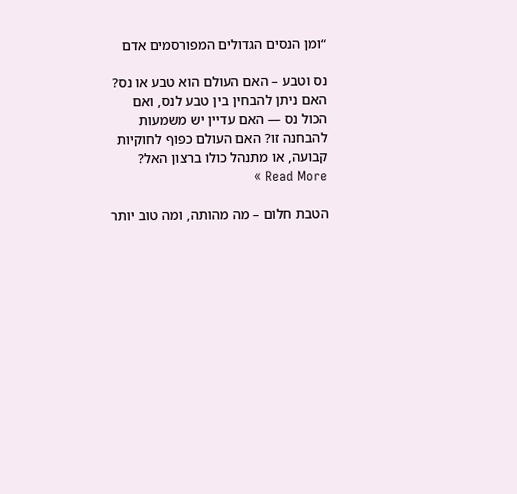“ומן הנסים הגדולים המפורסמים אדם

נס וטבע – האם העולם הוא טבע או נס? האם ניתן להבחין בין טבע לנס, ואם הכול נס — האם עדיין יש משמעות להבחנה זו? האם העולם כפוף לחוקיות קבועה, או מתנהל כולו ברצון האל? Read More »

הטבת חלום – מה מהותה, ומה טוב יותר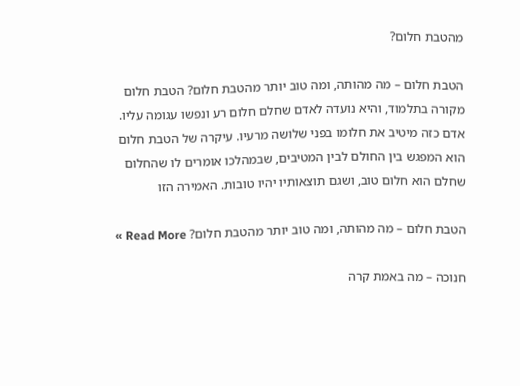מהטבת חלום?

הטבת חלום – מה מהותה, ומה טוב יותר מהטבת חלום? הטבת חלום מקורה בתלמוד, והיא נועדה לאדם שחלם חלום רע ונפשו עגומה עליו. אדם כזה מיטיב את חלומו בפני שלושה מרעיו. עיקרה של הטבת חלום הוא המפגש בין החולם לבין המטיבים, שבמהלכו אומרים לו שהחלום שחלם הוא חלום טוב, ושגם תוצאותיו יהיו טובות. האמירה הזו

הטבת חלום – מה מהותה, ומה טוב יותר מהטבת חלום? Read More »

חנוכה – מה באמת קרה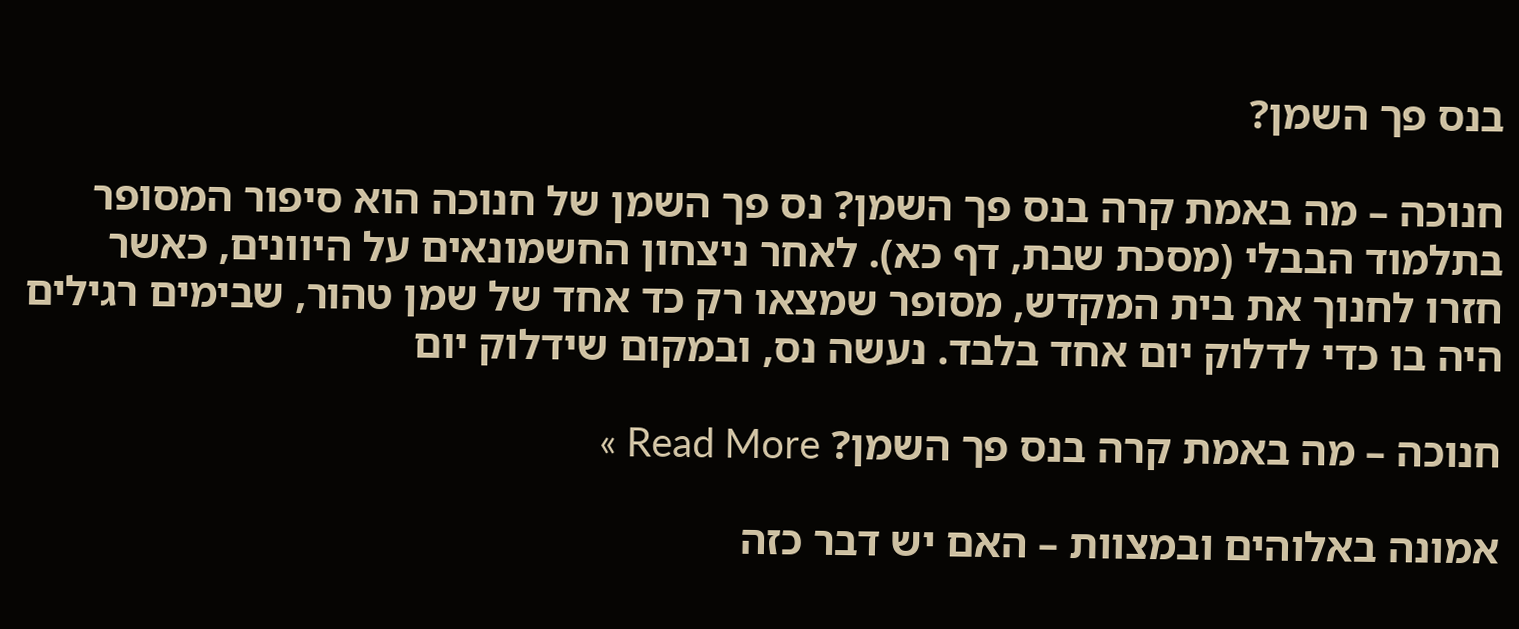בנס פך השמן?

חנוכה – מה באמת קרה בנס פך השמן? נס פך השמן של חנוכה הוא סיפור המסופר בתלמוד הבבלי (מסכת שבת, דף כא). לאחר ניצחון החשמונאים על היוונים, כאשר חזרו לחנוך את בית המקדש, מסופר שמצאו רק כד אחד של שמן טהור, שבימים רגילים היה בו כדי לדלוק יום אחד בלבד. נעשה נס, ובמקום שידלוק יום

חנוכה – מה באמת קרה בנס פך השמן? Read More »

אמונה באלוהים ובמצוות – האם יש דבר כזה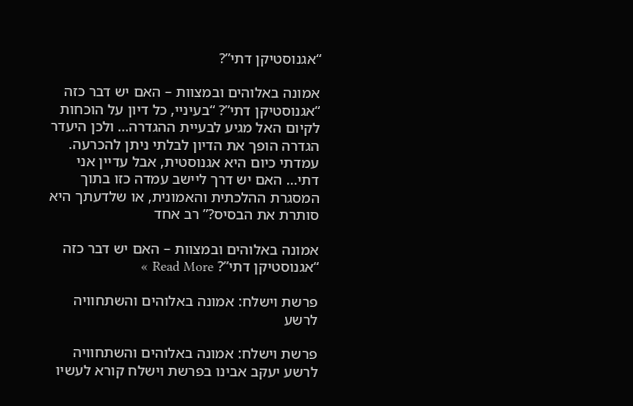“אגנוסטיקן דתי”?

אמונה באלוהים ובמצוות – האם יש דבר כזה “אגנוסטיקן דתי”? “בעיניי, כל דיון על הוכחות לקיום האל מגיע לבעיית ההגדרה… ולכן היעדר הגדרה הופך את הדיון לבלתי ניתן להכרעה. עמדתי כיום היא אגנוסטית, אבל עדיין אני דתי… האם יש דרך ליישב עמדה כזו בתוך המסגרת ההלכתית והאמונית, או שלדעתך היא סותרת את הבסיס?” רב אחד

אמונה באלוהים ובמצוות – האם יש דבר כזה “אגנוסטיקן דתי”? Read More »

פרשת וישלח: אמונה באלוהים והשתחוויה לרשע

פרשת וישלח: אמונה באלוהים והשתחוויה לרשע יעקב אבינו בפרשת וישלח קורא לעשיו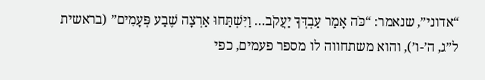“אדוני”, שנאמר: “כֹּה אָמַר עַבְדְּךָ יַעֲקֹב… וַיִּשְׁתַּחוּ אַרְצָה שֶׁבַע פְּעָמִים” (בראשית ל”ג, ה’-ו’), והוא משתחווה לו מספר פעמים, כפי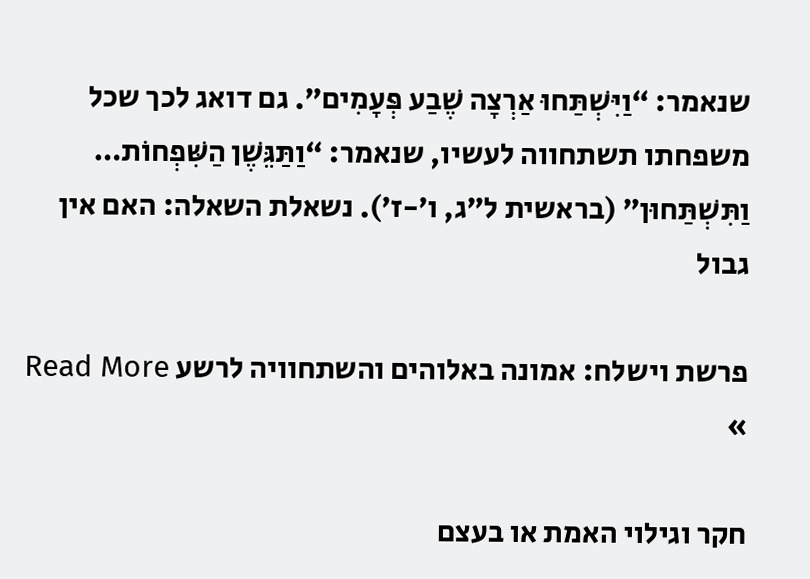שנאמר: “וַיִּשְׁתַּחוּ אַרְצָה שֶׁבַע פְּעָמִים”. גם דואג לכך שכל משפחתו תשתחווה לעשיו, שנאמר: “וַתַּגֵּשֶׁן הַשִּׁפְחוֹת… וַתִּשְׁתַּחוּן” (בראשית ל”ג, ו’-ז’). נשאלת השאלה: האם אין גבול

פרשת וישלח: אמונה באלוהים והשתחוויה לרשע Read More »

חקר וגילוי האמת או בעצם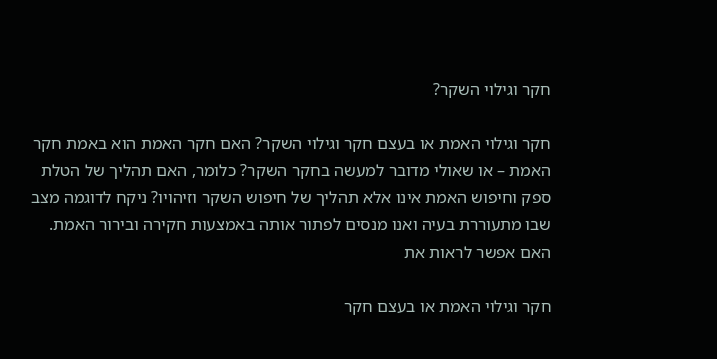חקר וגילוי השקר?

חקר וגילוי האמת או בעצם חקר וגילוי השקר? האם חקר האמת הוא באמת חקר האמת – או שאולי מדובר למעשה בחקר השקר? כלומר, האם תהליך של הטלת ספק וחיפוש האמת אינו אלא תהליך של חיפוש השקר וזיהויו? ניקח לדוגמה מצב שבו מתעוררת בעיה ואנו מנסים לפתור אותה באמצעות חקירה ובירור האמת. האם אפשר לראות את

חקר וגילוי האמת או בעצם חקר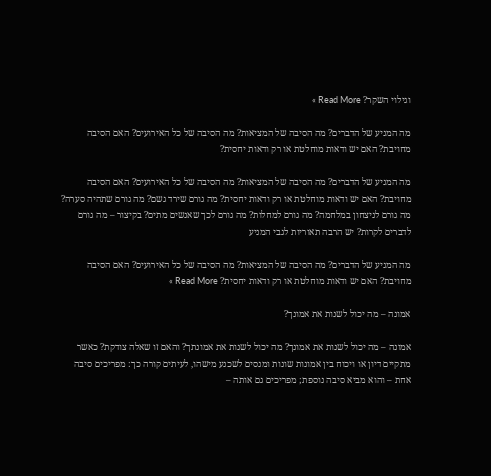וגילוי השקר? Read More »

מה המניע של הדברים? מה הסיבה של המציאות? מה הסיבה של כל האירועים? האם הסיבה מחויבת? האם יש ודאות מוחלטת או רק ודאות יחסית?

מה המניע של הדברים? מה הסיבה של המציאות? מה הסיבה של כל האירועים? האם הסיבה מחויבת? האם יש ודאות מוחלטת או רק ודאות יחסית? מה גורם שירד גשם? מה גורם שתהיה סערה? מה גורם לניצחון במלחמה? מה גורם למחלות? מה גורם לכך שאנשים מתים? בקיצור – מה גורם לדברים לקרות? יש הרבה תאוריות לגבי המניע

מה המניע של הדברים? מה הסיבה של המציאות? מה הסיבה של כל האירועים? האם הסיבה מחויבת? האם יש ודאות מוחלטת או רק ודאות יחסית? Read More »

אמונה – מה יכול לשנות את אמונך?

אמונה – מה יכול לשנות את אמונך? מה יכול לשנות את אמונתך? והאם זו שאלה צודקת? כאשר מתקיים דיון או ויכוח בין אמונות שונות ומנסים לשכנע מישהו, לעיתים קורה כך: מפריכים סיבה אחת – והוא מביא סיבה נוספת; מפריכים גם אותה –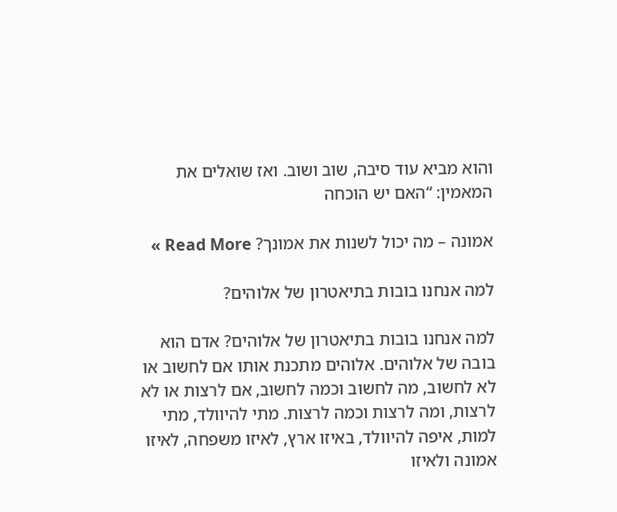והוא מביא עוד סיבה, שוב ושוב. ואז שואלים את המאמין: “האם יש הוכחה

אמונה – מה יכול לשנות את אמונך? Read More »

למה אנחנו בובות בתיאטרון של אלוהים?

למה אנחנו בובות בתיאטרון של אלוהים? אדם הוא בובה של אלוהים. אלוהים מתכנת אותו אם לחשוב או לא לחשוב, מה לחשוב וכמה לחשוב, אם לרצות או לא לרצות, ומה לרצות וכמה לרצות. מתי להיוולד, מתי למות, איפה להיוולד, באיזו ארץ, לאיזו משפחה, לאיזו אמונה ולאיזו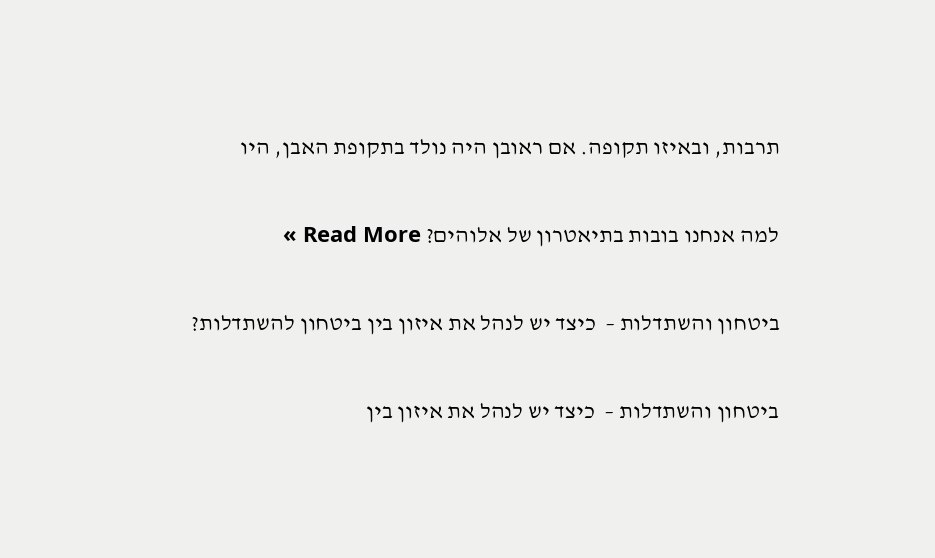תרבות, ובאיזו תקופה. אם ראובן היה נולד בתקופת האבן, היו

למה אנחנו בובות בתיאטרון של אלוהים? Read More »

ביטחון והשתדלות –  כיצד יש לנהל את איזון בין ביטחון להשתדלות?

ביטחון והשתדלות –  כיצד יש לנהל את איזון בין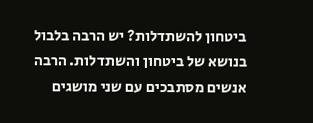ביטחון להשתדלות? יש הרבה בלבול בנושא של ביטחון והשתדלות. הרבה אנשים מסתבכים עם שני מושגים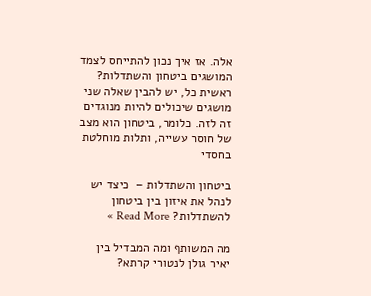אלה. אז איך נכון להתייחס לצמד המושגים ביטחון והשתדלות? ראשית כל, יש להבין שאלה שני מושגים שיכולים להיות מנוגדים זה לזה. כלומר, ביטחון הוא מצב של חוסר עשייה, ותלות מוחלטת בחסדי

ביטחון והשתדלות –  כיצד יש לנהל את איזון בין ביטחון להשתדלות? Read More »

מה המשותף ומה המבדיל בין יאיר גולן לנטורי קרתא?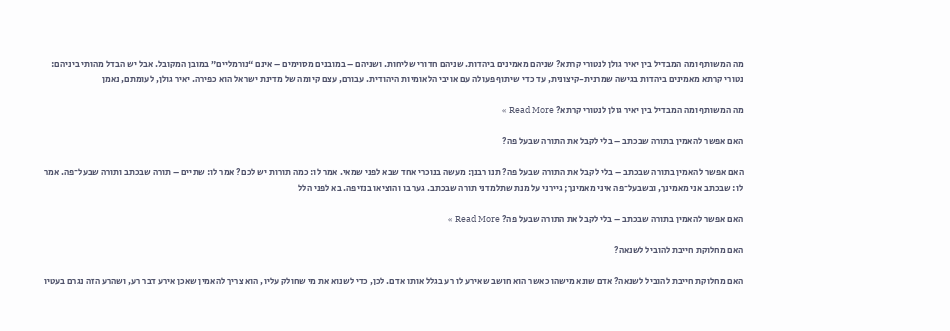מה המשותף ומה המבדיל בין יאיר גולן לנטורי קרתא? שניהם מאמינים ביהדות. שניהם חדורי שליחות. ושניהם – במובנים מסוימים – אינם “נורמליים” במובן המקובל. אבל יש הבדל מהותי ביניהם: נטורי קרתא מאמינים ביהדות בגישה שמרנית-קיצונית, עד כדי שיתוף פעולה עם אויבי הלאומיות היהודית. עבורם, עצם קיומה של מדינת ישראל הוא כפירה. יאיר גולן, לעומתם, נאמן

מה המשותף ומה המבדיל בין יאיר גולן לנטורי קרתא? Read More »

האם אפשר להאמין בתורה שבכתב – בלי לקבל את התורה שבעל פה?

האם אפשר להאמין בתורה שבכתב – בלי לקבל את התורה שבעל פה? תנו רבנן: מעשה בנוכרי אחד שבא לפני שמאי. אמר לו: כמה תורות יש לכם? אמר לו: שתיים – תורה שבכתב ותורה שבעל־פה. אמר לו: שבכתב אני מאמינך, ובשבעל־פה איני מאמינך; גיירני על מנת שתלמדני תורה שבכתב. גער בו והוציאו בנזיפה. בא לפני הלל

האם אפשר להאמין בתורה שבכתב – בלי לקבל את התורה שבעל פה? Read More »

האם מחלוקת חייבת להוביל לשנאה?

האם מחלוקת חייבת להוביל לשנאה? אדם שונא מישהו כאשר הוא חושב שאירע לו רע בגלל אותו אדם. לכן, כדי לשנוא את מי שחולק עליו, הוא צריך להאמין שאכן אירע דבר רע, ושהרע הזה נגרם בעטיו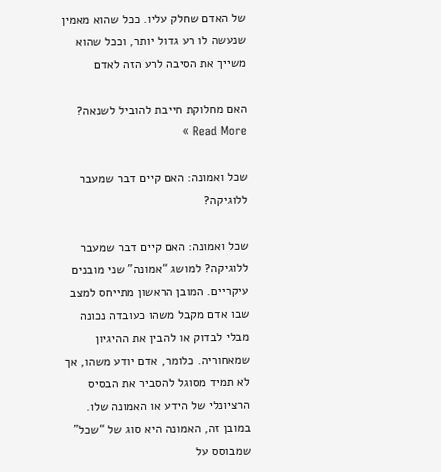של האדם שחלק עליו. ככל שהוא מאמין שנעשה לו רע גדול יותר, וככל שהוא משייך את הסיבה לרע הזה לאדם

האם מחלוקת חייבת להוביל לשנאה? Read More »

שכל ואמונה: האם קיים דבר שמעבר ללוגיקה?

שכל ואמונה: האם קיים דבר שמעבר ללוגיקה? למושג “אמונה” שני מובנים עיקריים. המובן הראשון מתייחס למצב שבו אדם מקבל משהו כעובדה נכונה מבלי לבדוק או להבין את ההיגיון שמאחוריה. כלומר, אדם יודע משהו, אך לא תמיד מסוגל להסביר את הבסיס הרציונלי של הידע או האמונה שלו. במובן זה, האמונה היא סוג של “שכל” שמבוסס על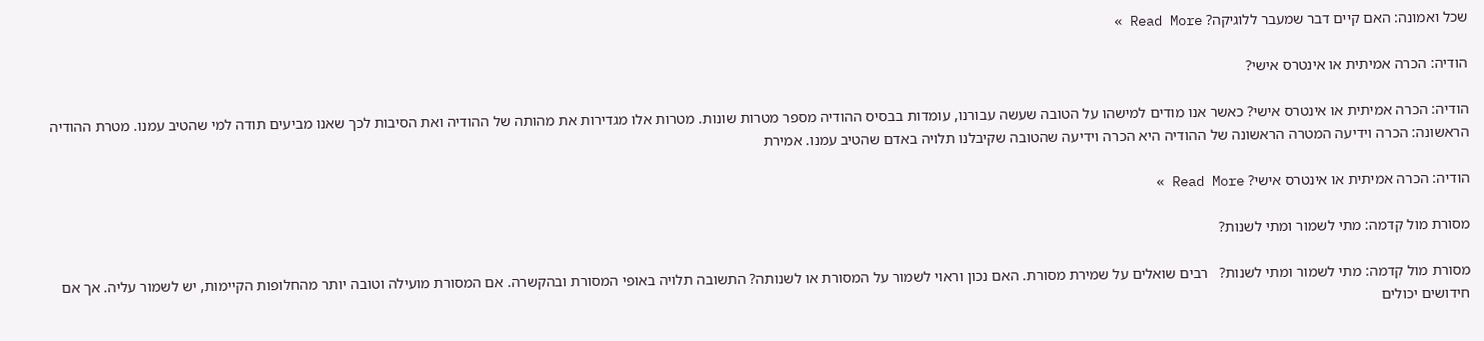שכל ואמונה: האם קיים דבר שמעבר ללוגיקה? Read More »

הודיה: הכרה אמיתית או אינטרס אישי?

הודיה: הכרה אמיתית או אינטרס אישי? כאשר אנו מודים למישהו על הטובה שעשה עבורנו, עומדות בבסיס ההודיה מספר מטרות שונות. מטרות אלו מגדירות את מהותה של ההודיה ואת הסיבות לכך שאנו מביעים תודה למי שהטיב עמנו. מטרת ההודיה הראשונה: הכרה וידיעה המטרה הראשונה של ההודיה היא הכרה וידיעה שהטובה שקיבלנו תלויה באדם שהטיב עמנו. אמירת

הודיה: הכרה אמיתית או אינטרס אישי? Read More »

מסורת מול קִדמה: מתי לשמור ומתי לשנות?

מסורת מול קִדמה: מתי לשמור ומתי לשנות?   רבים שואלים על שמירת מסורת. האם נכון וראוי לשמור על המסורת או לשנותה? התשובה תלויה באופי המסורת ובהקשרה. אם המסורת מועילה וטובה יותר מהחלופות הקיימות, יש לשמור עליה. אך אם חידושים יכולים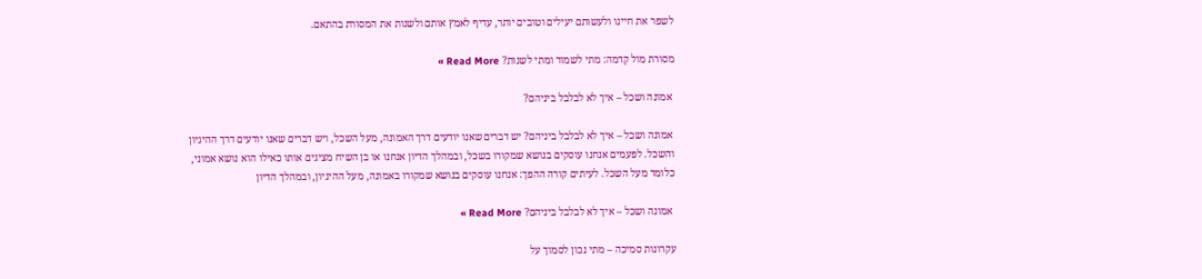לשפר את חיינו ולעשותם יעילים וטובים יותר, עדיף לאמץ אותם ולשנות את המסורת בהתאם.

מסורת מול קִדמה: מתי לשמור ומתי לשנות? Read More »

 אמונה ושכל – איך לא לבלבל ביניהם?

 אמונה ושכל – איך לא לבלבל ביניהם? יש דברים שאנו יודעים דרך האמונה, מעל השכל, ויש דברים שאנו יודעים דרך ההיגיון והשכל. לפעמים אנחנו עוסקים בנושא שמקורו בשכל, ובמהלך הדיון אנחנו או בן השיח מציגים אותו כאילו הוא נושא אמוני, כלומר מעל השכל. לעיתים קורה ההפך: אנחנו עוסקים בנושא שמקורו באמונה, מעל ההיגיון, ובמהלך הדיון

 אמונה ושכל – איך לא לבלבל ביניהם? Read More »

עקרונות סמיכה – מתי נכון לסמוך על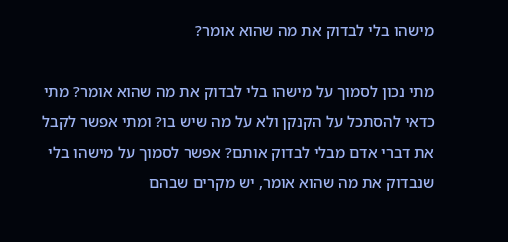מישהו בלי לבדוק את מה שהוא אומר?

מתי נכון לסמוך על מישהו בלי לבדוק את מה שהוא אומר? מתי כדאי להסתכל על הקנקן ולא על מה שיש בו? ומתי אפשר לקבל את דברי אדם מבלי לבדוק אותם? אפשר לסמוך על מישהו בלי שנבדוק את מה שהוא אומר, יש מקרים שבהם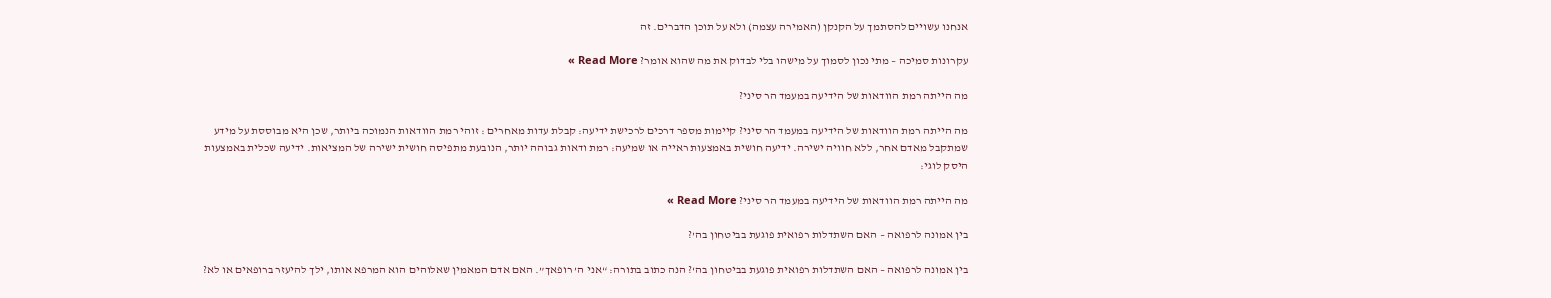אנחנו עשויים להסתמך על הקנקן (האמירה עצמה) ולא על תוכן הדברים. זה

עקרונות סמיכה – מתי נכון לסמוך על מישהו בלי לבדוק את מה שהוא אומר? Read More »

מה הייתה רמת הוודאות של הידיעה במעמד הר סיני?

מה הייתה רמת הוודאות של הידיעה במעמד הר סיני? קיימות מספר דרכים לרכישת ידיעה: קבלת עדות מאחרים : זוהי רמת הוודאות הנמוכה ביותר, שכן היא מבוססת על מידע שמתקבל מאדם אחר, ללא חוויה ישירה. ידיעה חושית באמצעות ראייה או שמיעה: רמת ודאות גבוהה יותר, הנובעת מתפיסה חושית ישירה של המציאות. ידיעה שכלית באמצעות היסק לוגי:

מה הייתה רמת הוודאות של הידיעה במעמד הר סיני? Read More »

בין אמונה לרפואה – האם השתדלות רפואית פוגעת בביטחון בה’?

בין אמונה לרפואה – האם השתדלות רפואית פוגעת בביטחון בה‘? הנה כתוב בתורה: “אני ה’ רופאך”. האם אדם המאמין שאלוהים הוא המרפא אותו, ילך להיעזר ברופאים או לא?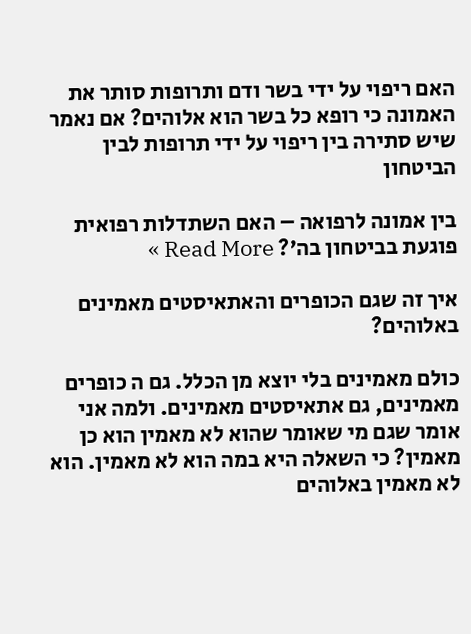האם ריפוי על ידי בשר ודם ותרופות סותר את האמונה כי רופא כל בשר הוא אלוהים? אם נאמר שיש סתירה בין ריפוי על ידי תרופות לבין הביטחון

בין אמונה לרפואה – האם השתדלות רפואית פוגעת בביטחון בה’? Read More »

איך זה שגם הכופרים והאתאיסטים מאמינים באלוהים?

כולם מאמינים בלי יוצא מן הכלל. גם ה כופרים מאמינים, גם אתאיסטים מאמינים. ולמה אני אומר שגם מי שאומר שהוא לא מאמין הוא כן מאמין? כי השאלה היא במה הוא לא מאמין. הוא לא מאמין באלוהים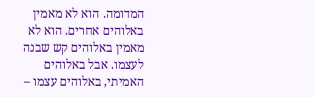המדומה. הוא לא מאמין באלוהים אחרים. הוא לא מאמין באלוהים קש שבנה לעצמו. אבל באלוהים האמיתי, באלוהים עצמו –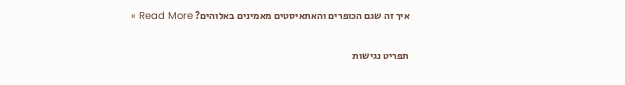איך זה שגם הכופרים והאתאיסטים מאמינים באלוהים? Read More »

תפריט נגישות